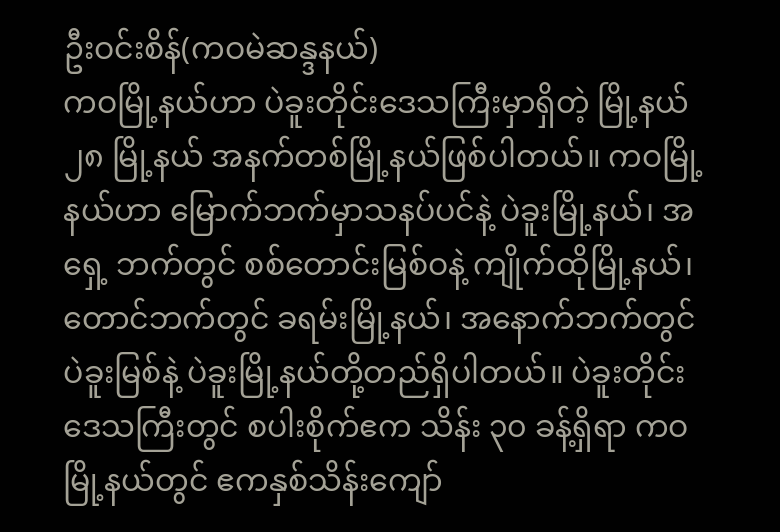ဦးဝင်းစိန်(ကဝမဲဆန္ဒနယ်)
ကဝမြို့နယ်ဟာ ပဲခူးတိုင်းဒေသကြီးမှာရှိတဲ့ မြို့နယ် ၂၈ မြို့နယ် အနက်တစ်မြို့နယ်ဖြစ်ပါတယ်။ ကဝမြို့နယ်ဟာ မြောက်ဘက်မှာသနပ်ပင်နဲ့ ပဲခူးမြို့နယ်၊ အရှေ့ ဘက်တွင် စစ်တောင်းမြစ်ဝနဲ့ ကျိုက်ထိုမြို့နယ်၊ တောင်ဘက်တွင် ခရမ်းမြို့နယ်၊ အနောက်ဘက်တွင် ပဲခူးမြစ်နဲ့ ပဲခူးမြို့နယ်တို့တည်ရှိပါတယ်။ ပဲခူးတိုင်းဒေသကြီးတွင် စပါးစိုက်ဧက သိန်း ၃၀ ခန့်ရှိရာ ကဝမြို့နယ်တွင် ဧကနှစ်သိန်းကျော်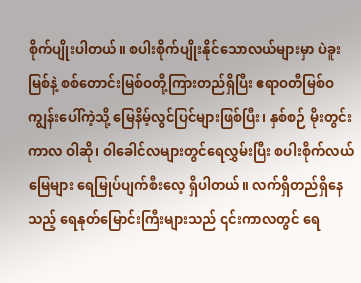စိုက်ပျိုးပါတယ်။ စပါးစိုက်ပျိုးနိုင်သောလယ်များမှာ ပဲခူးမြစ်နဲ့ စစ်တောင်းမြစ်ဝတို့ကြားတည်ရှိပြီး ဧရာဝတီမြစ်ဝကျွန်းပေါ်ကဲ့သို့ မြေနိမ့်လွင်ပြင်များဖြစ်ပြီး၊ နှစ်စဉ် မိုးတွင်းကာလ ဝါဆို၊ ဝါခေါင်လများတွင်ရေလွှမ်းပြီး စပါးစိုက်လယ်မြေများ ရေမြုပ်ပျက်စီးလေ့ ရှိပါတယ်။ လက်ရှိတည်ရှိနေသည့် ရေနုတ်မြောင်းကြီးများသည် ၎င်းကာလတွင် ရေ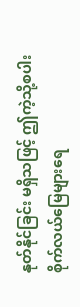နုတ်နိုင်ခြင်း မရှိသဖြင့် ဤကဲ့သို့စပါးစိုက်လယ်မြေများရေ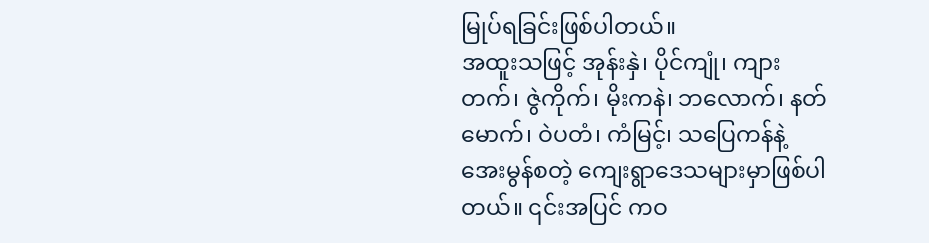မြုပ်ရခြင်းဖြစ်ပါတယ်။
အထူးသဖြင့် အုန်းနှဲ၊ ပိုင်ကျုံ၊ ကျားတက်၊ ဇွဲကိုက်၊ မိုးကနဲ၊ ဘလောက်၊ နတ်မောက်၊ ဝဲပတံ၊ ကံမြင့်၊ သပြေကန်နဲ့ အေးမွန်စတဲ့ ကျေးရွာဒေသများမှာဖြစ်ပါတယ်။ ၎င်းအပြင် ကဝ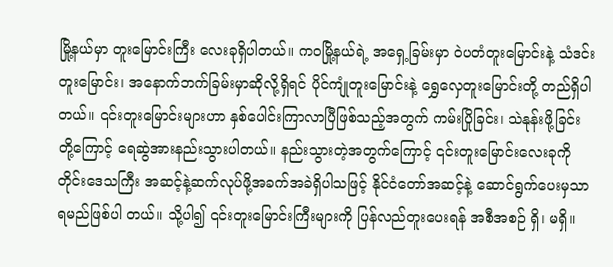မြို့နယ်မှာ တူးမြောင်းကြီး လေးခုရှိပါတယ်။ ကဝမြို့နယ်ရဲ့ အရှေ့ခြမ်းမှာ ဝဲပတံတူးမြောင်းနဲ့ သံဒင်းတူးမြောင်း၊ အနောက်ဘက်ခြမ်းမှာဆိုလို့ရှိရင် ပိုင်ကျုံတူးမြောင်းနဲ့ ရွှေလှေတူးမြောင်းတို့ တည်ရှိပါတယ်။ ၎င်းတူးမြောင်းများဟာ နှစ်ပေါင်းကြာလာပြီဖြစ်သည့်အတွက် ကမ်းပြိုခြင်း၊ သဲနုန်းဖို့ခြင်းတို့ကြောင့် ရေဆွဲအားနည်းသွားပါတယ်။ နည်းသွားတဲ့အတွက်ကြောင့် ၎င်းတူးမြောင်းလေးခုကို တိုင်းဒေသကြီး အဆင့်နဲ့ဆက်လုပ်ဖို့အခက်အခဲရှိပါသဖြင့် နိုင်ငံတော်အဆင့်နဲ့ ဆောင်ရွက်ပေးမှသာရမည်ဖြစ်ပါ တယ်။ သို့ပါ၍ ၎င်းတူးမြောင်းကြီးများကို ပြန်လည်တူးပေးရန် အစီအစဉ် ရှိ၊ မရှိ။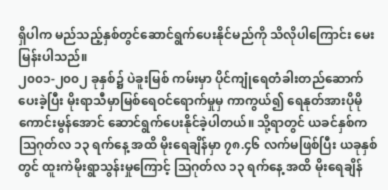ရှိပါက မည်သည့်နှစ်တွင်ဆောင်ရွက်ပေးနိုင်မည်ကို သိလိုပါကြောင်း မေးမြန်းပါသည်။
၂၀၀၁-၂၀၀၂ ခုနှစ်၌ ပဲခူးမြစ် ကမ်းမှာ ပိုင်ကျုံရေတံခါးတည်ဆောက်ပေးခဲ့ပြီး မိုးရာသီမှာမြစ်ရေဝင်ရောက်မှုမှ ကာကွယ်၍ ရေနုတ်အားပိုမိုကောင်းမွန်အောင် ဆောင်ရွက်ပေးနိုင်ခဲ့ပါတယ်။ သို့ရာတွင် ယခင်နှစ်က သြဂုတ်လ ၁၃ ရက်နေ့ အထိ မိုးရေချိန်မှာ ၇၈.၄၆ လက်မဖြစ်ပြီး ယခုနှစ်တွင် ထူးကဲမိုးရွာသွန်းမှုကြောင့် သြဂုတ်လ ၁၃ ရက်နေ့ အထိ မိုးရေချိန်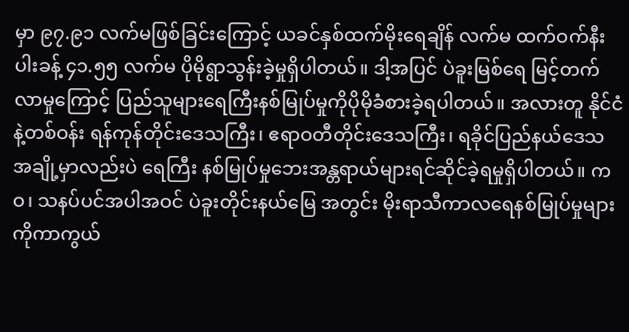မှာ ၉၇.၉၁ လက်မဖြစ်ခြင်းကြောင့် ယခင်နှစ်ထက်မိုးရေချိန် လက်မ ထက်ဝက်နီးပါးခန့် ၄၁.၅၅ လက်မ ပိုမိုရွာသွန်းခဲ့မှုရှိပါတယ်။ ဒါ့အပြင် ပဲခူးမြစ်ရေ မြင့်တက်လာမှုကြောင့် ပြည်သူများရေကြီးနစ်မြုပ်မှုကိုပိုမိုခံစားခဲ့ရပါတယ်။ အလားတူ နိုင်ငံနဲ့တစ်ဝန်း ရန်ကုန်တိုင်းဒေသကြီး၊ ဧရာဝတီတိုင်းဒေသကြီး၊ ရခိုင်ပြည်နယ်ဒေသ အချို့မှာလည်းပဲ ရေကြီး နစ်မြုပ်မှုဘေးအန္တရာယ်များရင်ဆိုင်ခဲ့ရမှုရှိပါတယ်။ ကဝ၊ သနပ်ပင်အပါအဝင် ပဲခူးတိုင်းနယ်မြေ အတွင်း မိုးရာသီကာလရေနစ်မြုပ်မှုများကိုကာကွယ်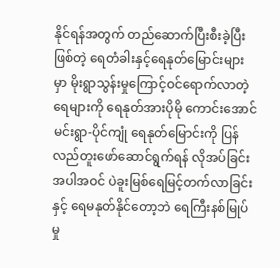နိုင်ရန်အတွက် တည်ဆောက်ပြီးစီးခဲ့ပြီးဖြစ်တဲ့ ရေတံခါးနှင့်ရေနုတ်မြောင်းများမှာ မိုးရွာသွန်းမှုကြောင့်ဝင်ရောက်လာတဲ့ရေများကို ရေနုတ်အားပိုမို ကောင်းအောင် မင်းရွာ-ပိုင်ကျုံ ရေနုတ်မြောင်းကို ပြန်လည်တူးဖော်ဆောင်ရွက်ရန် လိုအပ်ခြင်း အပါအဝင် ပဲခူးမြစ်ရေမြင့်တက်လာခြင်းနှင့် ရေမနုတ်နိုင်တော့ဘဲ ရေကြီးနစ်မြုပ်မှု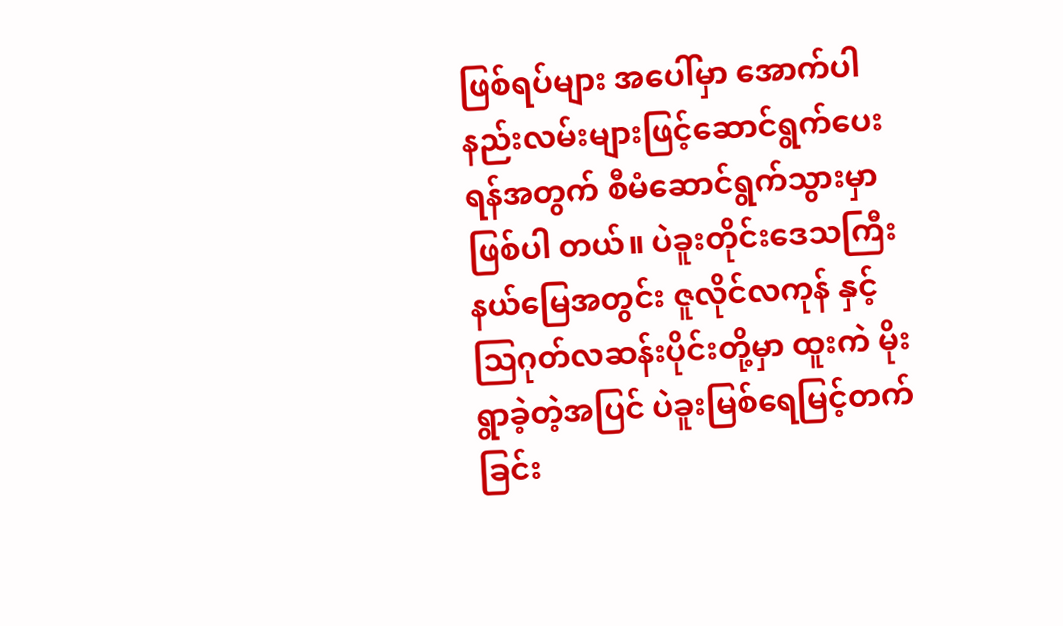ဖြစ်ရပ်များ အပေါ်မှာ အောက်ပါနည်းလမ်းများဖြင့်ဆောင်ရွက်ပေးရန်အတွက် စီမံဆောင်ရွက်သွားမှာဖြစ်ပါ တယ်။ ပဲခူးတိုင်းဒေသကြီးနယ်မြေအတွင်း ဇူလိုင်လကုန် နှင့် သြဂုတ်လဆန်းပိုင်းတို့မှာ ထူးကဲ မိုးရွာခဲ့တဲ့အပြင် ပဲခူးမြစ်ရေမြင့်တက်ခြင်း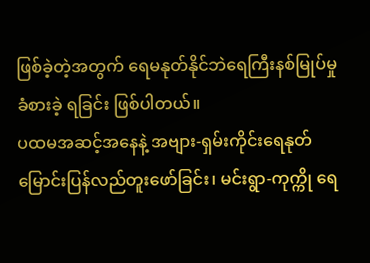ဖြစ်ခဲ့တဲ့အတွက် ရေမနုတ်နိုင်ဘဲရေကြီးနစ်မြုပ်မှုခံစားခဲ့ ရခြင်း ဖြစ်ပါတယ်။
ပထမအဆင့်အနေနဲ့ အဗျား-ရှမ်းကိုင်းရေနုတ်မြောင်းပြန်လည်တူးဖော်ခြင်း၊ မင်းရွာ-ကုက္ကို ရေ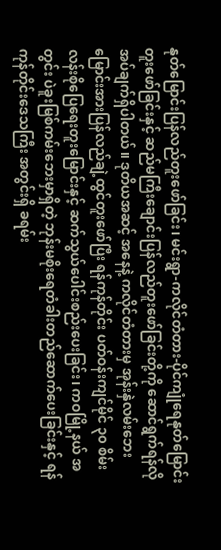နုတ်မြောင်းပြန်လည်တူးဖော်ခြင်း၊ မင်းရွာ-ကလိုင်တံတား-ပိုင်ကျုံရေနုတ်မြောင်းတူးဖော်ခြင်းနှင့် ဆည်မကြီးချောင်းပြန်လည်တူးဖော်ခြင်းတို့ကို ဆောင်ရွက်ရန်လိုအပ်ချက်ရှိပါတယ်။ ဒုတိယအဆင့် အနေနဲ့ ကလိုင်တံတားမှ အုန်းနှဲလမ်းဘေးမြောင်းအားပြန်လည်ချဲ့ထွင်တူးဖော်ပြီး ရန်ကုန်တိုင်း ပတ်ဝန်းကျင်မိုင် ၃၀ စိမ်းလန်းစိုပြေရေးတူးမြောင်းနှင့် ဆက်သွယ်ပေါင်းစည်းပေးခြင်း၊ ကဝမြို့နယ် အတွင်း ပဲခူးမြစ်ကမ်းဘေးမှာရှိတဲ့ ဘုန်းမစိုးရေတံခါးတည်ဆောက်ပေးခြင်းနှင့် ရန်ကုန်တိုင်းဒေသကြီး အတွင်းရှိ ခရမ်း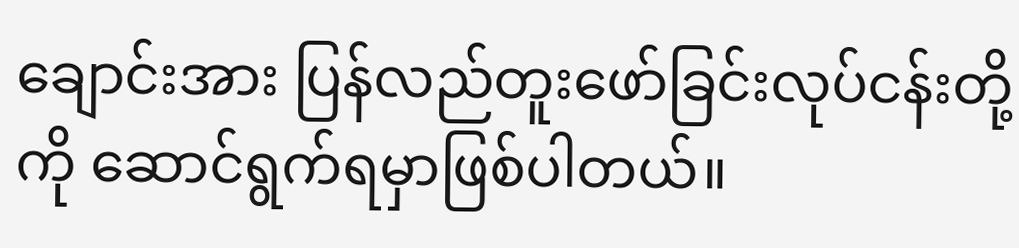ချောင်းအား ပြန်လည်တူးဖော်ခြင်းလုပ်ငန်းတို့ကို ဆောင်ရွက်ရမှာဖြစ်ပါတယ်။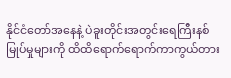နိုင်ငံတော်အနေနဲ့ ပဲခူးတိုင်းအတွင်းရေကြီးနစ်မြုပ်မှုများကို ထိထိရောက်ရောက်ကာကွယ်တား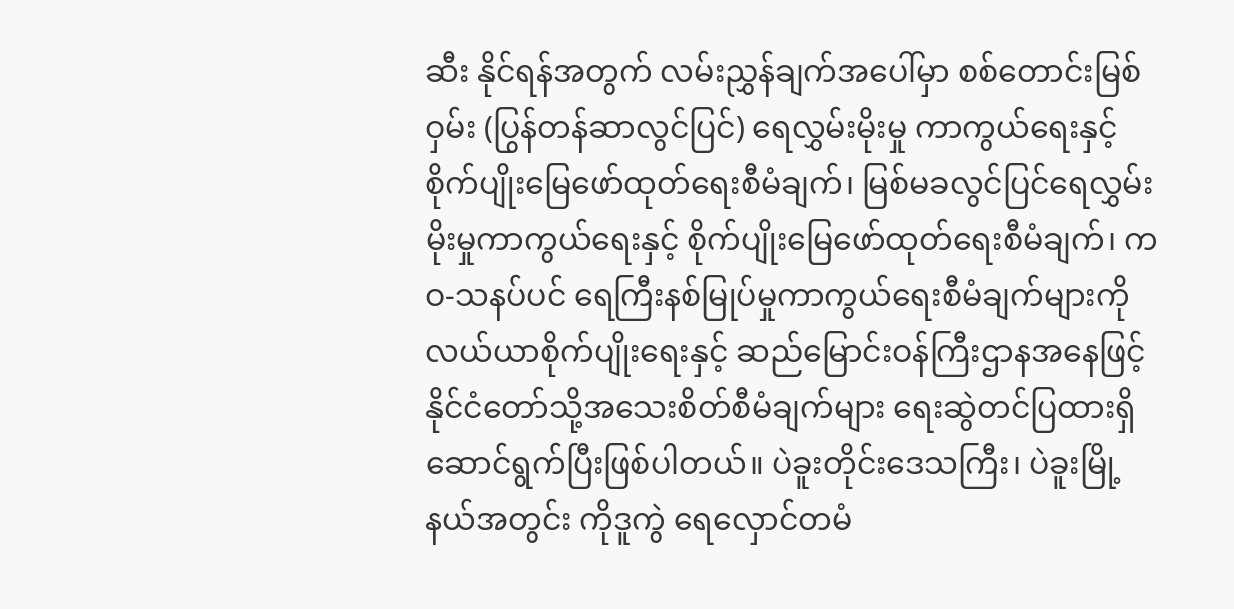ဆီး နိုင်ရန်အတွက် လမ်းညွှန်ချက်အပေါ်မှာ စစ်တောင်းမြစ်ဝှမ်း (ပြွန်တန်ဆာလွင်ပြင်) ရေလွှမ်းမိုးမှု ကာကွယ်ရေးနှင့် စိုက်ပျိုးမြေဖော်ထုတ်ရေးစီမံချက်၊ မြစ်မခလွင်ပြင်ရေလွှမ်းမိုးမှုကာကွယ်ရေးနှင့် စိုက်ပျိုးမြေဖော်ထုတ်ရေးစီမံချက်၊ ကဝ-သနပ်ပင် ရေကြီးနစ်မြုပ်မှုကာကွယ်ရေးစီမံချက်များကို လယ်ယာစိုက်ပျိုးရေးနှင့် ဆည်မြောင်းဝန်ကြီးဌာနအနေဖြင့် နိုင်ငံတော်သို့အသေးစိတ်စီမံချက်များ ရေးဆွဲတင်ပြထားရှိဆောင်ရွက်ပြီးဖြစ်ပါတယ်။ ပဲခူးတိုင်းဒေသကြီး၊ ပဲခူးမြို့နယ်အတွင်း ကိုဒူကွဲ ရေလှောင်တမံ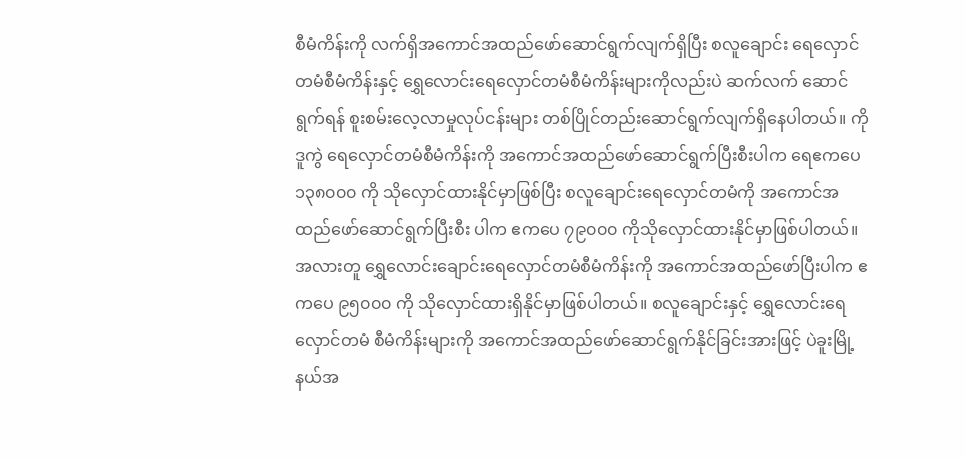စီမံကိန်းကို လက်ရှိအကောင်အထည်ဖော်ဆောင်ရွက်လျက်ရှိပြီး စလူချောင်း ရေလှောင်တမံစီမံကိန်းနှင့် ရွှေလောင်းရေလှောင်တမံစီမံကိန်းများကိုလည်းပဲ ဆက်လက် ဆောင်ရွက်ရန် စူးစမ်းလေ့လာမှုလုပ်ငန်းများ တစ်ပြိုင်တည်းဆောင်ရွက်လျက်ရှိနေပါတယ်။ ကိုဒူကွဲ ရေလှောင်တမံစီမံကိန်းကို အကောင်အထည်ဖော်ဆောင်ရွက်ပြီးစီးပါက ရေဧကပေ ၁၃၈၀၀၀ ကို သိုလှောင်ထားနိုင်မှာဖြစ်ပြီး စလူချောင်းရေလှောင်တမံကို အကောင်အထည်ဖော်ဆောင်ရွက်ပြီးစီး ပါက ဧကပေ ၇၉၀၀၀ ကိုသိုလှောင်ထားနိုင်မှာဖြစ်ပါတယ်။
အလားတူ ရွှေလောင်းချောင်းရေလှောင်တမံစီမံကိန်းကို အကောင်အထည်ဖော်ပြီးပါက ဧကပေ ၉၅၀၀၀ ကို သိုလှောင်ထားရှိနိုင်မှာဖြစ်ပါတယ်။ စလူချောင်းနှင့် ရွှေလောင်းရေလှောင်တမံ စီမံကိန်းများကို အကောင်အထည်ဖော်ဆောင်ရွက်နိုင်ခြင်းအားဖြင့် ပဲခူးမြို့နယ်အ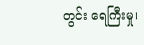တွင်း ရေကြီးမှု၊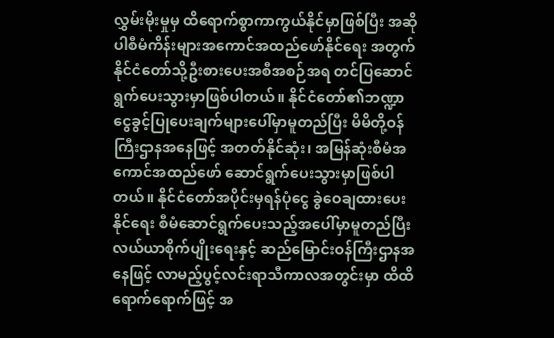လွှမ်းမိုးမှုမှ ထိရောက်စွာကာကွယ်နိုင်မှာဖြစ်ပြီး အဆိုပါစီမံကိန်းများအကောင်အထည်ဖော်နိုင်ရေး အတွက် နိုင်ငံတော်သို့ဦးစားပေးအစီအစဉ်အရ တင်ပြဆောင်ရွက်ပေးသွားမှာဖြစ်ပါတယ်။ နိုင်ငံတော်၏ဘဏ္ဍာငွေခွင့်ပြုပေးချက်များပေါ်မှာမူတည်ပြီး မိမိတို့ဝန်ကြီးဌာနအနေဖြင့် အတတ်နိုင်ဆုံး၊ အမြန်ဆုံးစီမံအကောင်အထည်ဖော် ဆောင်ရွက်ပေးသွားမှာဖြစ်ပါတယ်။ နိုင်ငံတော်အပိုင်းမှရန်ပုံငွေ ခွဲဝေချထားပေးနိုင်ရေး စီမံဆောင်ရွက်ပေးသည့်အပေါ်မှာမူတည်ပြီး လယ်ယာစိုက်ပျိုးရေးနှင့် ဆည်မြောင်းဝန်ကြီးဌာနအနေဖြင့် လာမည့်ပွင့်လင်းရာသီကာလအတွင်းမှာ ထိထိရောက်ရောက်ဖြင့် အ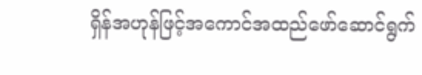ရှိန်အဟုန်ဖြင့်အကောင်အထည်ဖော်ဆောင်ရွက်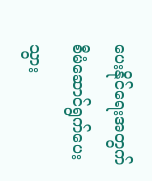ပေးနိုင်ရေးအတွက် စီမံဆောင်ရွက်ပေးသွား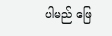ပါမည် ဖြေ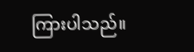ကြားပါသည်။